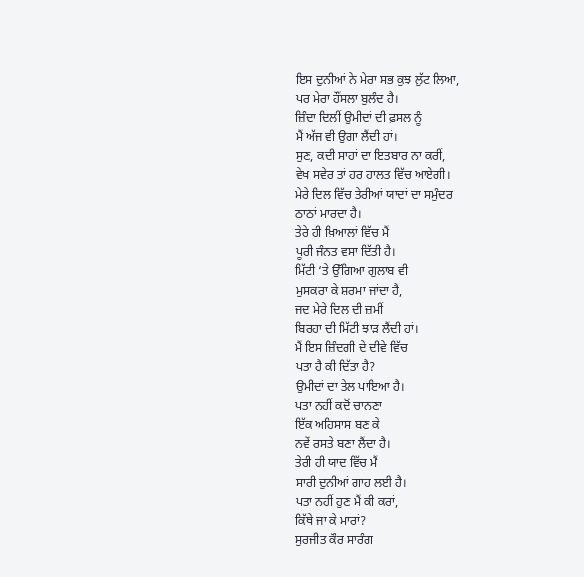ਇਸ ਦੁਨੀਆਂ ਨੇ ਮੇਰਾ ਸਭ ਕੁਝ ਲੁੱਟ ਲਿਆ,
ਪਰ ਮੇਰਾ ਹੌਂਸਲਾ ਬੁਲੰਦ ਹੈ।
ਜ਼ਿੰਦਾ ਦਿਲੀਂ ਉਮੀਦਾਂ ਦੀ ਫ਼ਸਲ ਨੂੰ
ਮੈਂ ਅੱਜ ਵੀ ਉਗਾ ਲੈਂਦੀ ਹਾਂ।
ਸੁਣ, ਕਦੀ ਸਾਹਾਂ ਦਾ ਇਤਬਾਰ ਨਾ ਕਰੀਂ,
ਵੇਖ ਸਵੇਰ ਤਾਂ ਹਰ ਹਾਲਤ ਵਿੱਚ ਆਏਗੀ।
ਮੇਰੇ ਦਿਲ ਵਿੱਚ ਤੇਰੀਆਂ ਯਾਦਾਂ ਦਾ ਸਮੁੰਦਰ
ਠਾਠਾਂ ਮਾਰਦਾ ਹੈ।
ਤੇਰੇ ਹੀ ਖ਼ਿਆਲਾਂ ਵਿੱਚ ਮੈਂ
ਪੂਰੀ ਜੰਨਤ ਵਸਾ ਦਿੱਤੀ ਹੈ।
ਮਿੱਟੀ ‘ਤੇ ਉੱਗਿਆ ਗੁਲਾਬ ਵੀ
ਮੁਸਕਰਾ ਕੇ ਸ਼ਰਮਾ ਜਾਂਦਾ ਹੈ,
ਜਦ ਮੇਰੇ ਦਿਲ ਦੀ ਜ਼ਮੀਂ
ਬਿਰਹਾ ਦੀ ਮਿੱਟੀ ਝਾੜ ਲੈਂਦੀ ਹਾਂ।
ਮੈਂ ਇਸ ਜ਼ਿੰਦਗੀ ਦੇ ਦੀਵੇ ਵਿੱਚ
ਪਤਾ ਹੈ ਕੀ ਦਿੱਤਾ ਹੈ?
ਉਮੀਦਾਂ ਦਾ ਤੇਲ ਪਾਇਆ ਹੈ।
ਪਤਾ ਨਹੀਂ ਕਦੋਂ ਚਾਨਣਾ
ਇੱਕ ਅਹਿਸਾਸ ਬਣ ਕੇ
ਨਵੇਂ ਰਸਤੇ ਬਣਾ ਲੈਂਦਾ ਹੈ।
ਤੇਰੀ ਹੀ ਯਾਦ ਵਿੱਚ ਮੈਂ
ਸਾਰੀ ਦੁਨੀਆਂ ਗਾਹ ਲਈ ਹੈ।
ਪਤਾ ਨਹੀਂ ਹੁਣ ਮੈਂ ਕੀ ਕਰਾਂ,
ਕਿੱਥੇ ਜਾ ਕੇ ਮਾਰਾਂ?
ਸੁਰਜੀਤ ਕੌਰ ਸਾਰੰਗ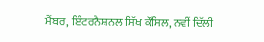ਮੈਂਬਰ, ਇੰਟਰਨੈਸ਼ਨਲ ਸਿੱਖ ਕੌਂਸਿਲ, ਨਵੀਂ ਦਿੱਲੀ